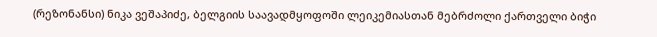(რეზონანსი) ნიკა ვეშაპიძე, ბელგიის საავადმყოფოში ლეიკემიასთან მებრძოლი ქართველი ბიჭი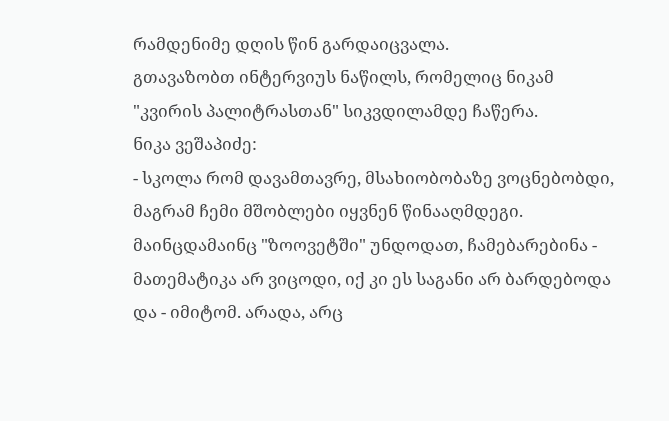რამდენიმე დღის წინ გარდაიცვალა.
გთავაზობთ ინტერვიუს ნაწილს, რომელიც ნიკამ "კვირის პალიტრასთან" სიკვდილამდე ჩაწერა.
ნიკა ვეშაპიძე:
- სკოლა რომ დავამთავრე, მსახიობობაზე ვოცნებობდი, მაგრამ ჩემი მშობლები იყვნენ წინააღმდეგი. მაინცდამაინც "ზოოვეტში" უნდოდათ, ჩამებარებინა - მათემატიკა არ ვიცოდი, იქ კი ეს საგანი არ ბარდებოდა და - იმიტომ. არადა, არც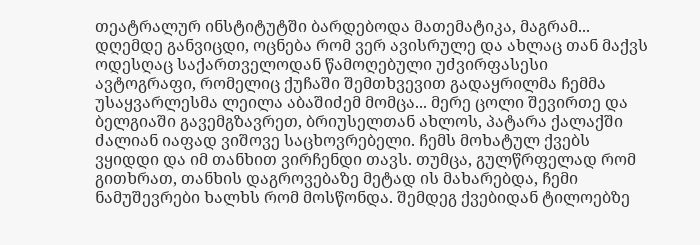თეატრალურ ინსტიტუტში ბარდებოდა მათემატიკა, მაგრამ... დღემდე განვიცდი, ოცნება რომ ვერ ავისრულე და ახლაც თან მაქვს ოდესღაც საქართველოდან წამოღებული უძვირფასესი ავტოგრაფი, რომელიც ქუჩაში შემთხვევით გადაყრილმა ჩემმა უსაყვარლესმა ლეილა აბაშიძემ მომცა... მერე ცოლი შევირთე და ბელგიაში გავემგზავრეთ, ბრიუსელთან ახლოს, პატარა ქალაქში ძალიან იაფად ვიშოვე საცხოვრებელი. ჩემს მოხატულ ქვებს ვყიდდი და იმ თანხით ვირჩენდი თავს. თუმცა, გულწრფელად რომ გითხრათ, თანხის დაგროვებაზე მეტად ის მახარებდა, ჩემი ნამუშევრები ხალხს რომ მოსწონდა. შემდეგ ქვებიდან ტილოებზე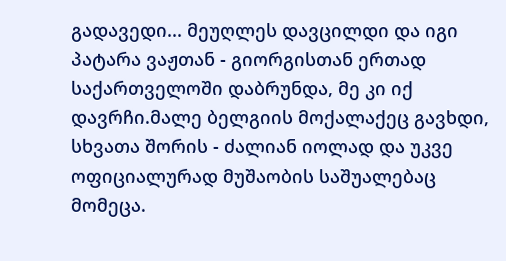გადავედი... მეუღლეს დავცილდი და იგი პატარა ვაჟთან - გიორგისთან ერთად საქართველოში დაბრუნდა, მე კი იქ დავრჩი.მალე ბელგიის მოქალაქეც გავხდი, სხვათა შორის - ძალიან იოლად და უკვე ოფიციალურად მუშაობის საშუალებაც მომეცა.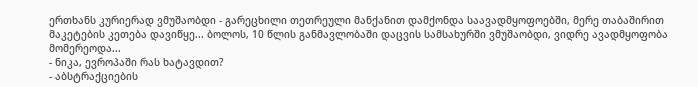ერთხანს კურიერად ვმუშაობდი - გარეცხილი თეთრეული მანქანით დამქონდა საავადმყოფოებში, მერე თაბაშირით მაკეტების კეთება დავიწყე... ბოლოს, 10 წლის განმავლობაში დაცვის სამსახურში ვმუშაობდი, ვიდრე ავადმყოფობა მომერეოდა...
- ნიკა, ევროპაში რას ხატავდით?
- აბსტრაქციების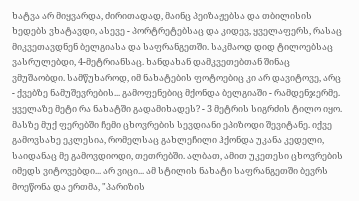ხატვა არ მიყვარდა, ძირითადად, მაინც პეიზაჟებსა და თბილისის ხედებს ვხატავდი, ასევე - პორტრეტებსაც და კიდევ, ყველაფერს, რასაც მიკვეთავდნენ ბელგიასა და საფრანგეთში. საკმაოდ დიდ ტილოებსაც ვასრულებდი, 4-მეტრიანსაც. ხანდახან დამკვეთებთან შინაც ვმუშაობდი. სამწუხაროდ, იმ ნახატების ფოტოებიც კი არ დავიტოვე, არც - ქვებზე ნამუშევრების... გამოფენებიც მქონდა ბელგიაში - რამდენჯერმე. ყველაზე მეტი რა ნახატში გადამიხადეს? - 3 მეტრის სიგრძის ტილო იყო. მასზე მუქ ფერებში ჩემი ცხოვრების სევდიანი ეპიზოდი შევიტანე. იქვე გამოვსახე ეკლესია, რომელსაც გახლეჩილი ჰქონდა უკანა კედელი, საიდანაც მე გამოვდიოდი, თეთრებში. ალბათ, ამით უკეთესი ცხოვრების იმედს ვიტოვებდი... არ ვიცი... ამ სტილის ნახატი საფრანგეთში ბევრს მოეწონა და ერთმა, "პარიზის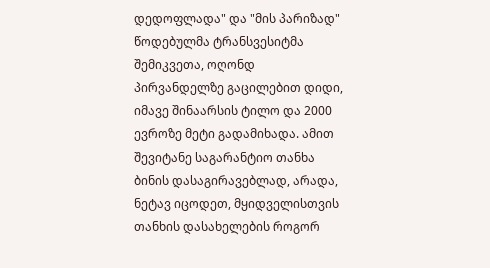დედოფლადა" და "მის პარიზად" წოდებულმა ტრანსვესიტმა შემიკვეთა, ოღონდ პირვანდელზე გაცილებით დიდი, იმავე შინაარსის ტილო და 2000 ევროზე მეტი გადამიხადა. ამით შევიტანე საგარანტიო თანხა ბინის დასაგირავებლად, არადა, ნეტავ იცოდეთ, მყიდველისთვის თანხის დასახელების როგორ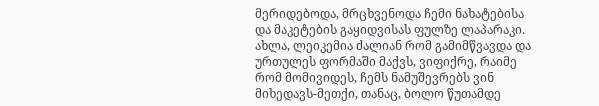მერიდებოდა, მრცხვენოდა ჩემი ნახატებისა და მაკეტების გაყიდვისას ფულზე ლაპარაკი.
ახლა, ლეიკემია ძალიან რომ გამიმწვავდა და ურთულეს ფორმაში მაქვს, ვიფიქრე, რაიმე რომ მომივიდეს, ჩემს ნამუშევრებს ვინ მიხედავს-მეთქი, თანაც, ბოლო წუთამდე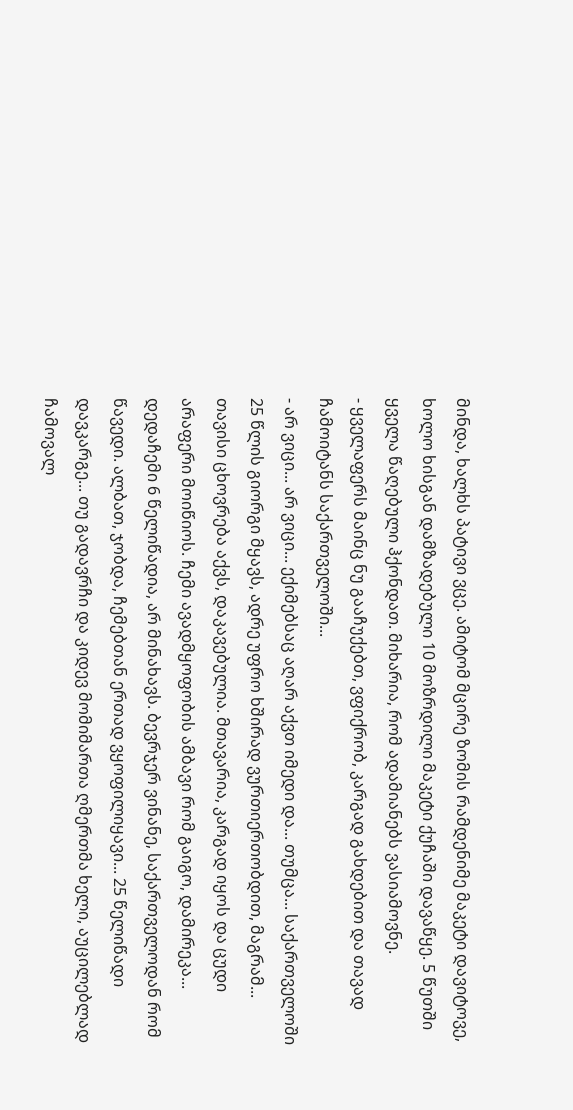მინდა, ხალხს პატივი ვცე. ამიტომ მცირე ზომის რამდენიმე მაკეტი დავიტოვე, ხოლო ხისგან დამზადებული 10 მოზრდილი მაკეტი ქუჩაში დავაწყე. 5 წუთში ყველა წაღებული ჰქონდათ. მიხარია, რომ ადამიანებს ვასიამოვნე.
- ყველაფერს მაინც ნუ გააჩუქებთ, ვფიქრობ, კარგად გახდებით და თავად ჩამოიტანს საქართველოში...
- არ ვიცი... არ ვიცი... ექიმებსაც აღარ აქვთ იმედი და... თუმცა... საქართველოში 25 წლის გიორგი მყავს, ადრე უფრო ხშირად ვურთიერთობდით, მაგრამ... თავისი ცხოვრება აქვს, დაკავებულია. მთავარია, კარგად იყოს და ცუდი არაფერი მოიწიოს. ჩემი ავადმყოფობის ამბავი რომ გაიგო, დამირეკა... დედაჩემი 6 წელიწადია, არ მინახავს. ბევრჯერ ვინანე, საქართველოდან რომ წავედი. ალბათ, ჯობდა, ჩემებთან ერთად ვყოფილიყავი... 25 წელიწადი დავკარგე... თუ გადავრჩი და კიდევ მომიმართა ღმერთმა ხელი, აუცილებლად ჩამოვალ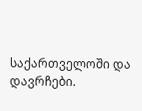საქართველოში და დავრჩები.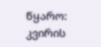წყარო: კვირის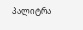პალიტრა